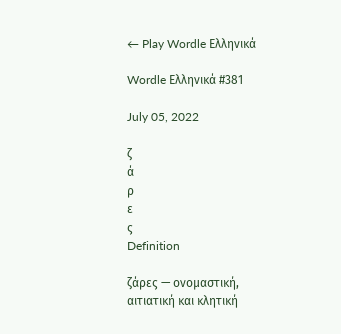← Play Wordle Ελληνικά

Wordle Ελληνικά #381

July 05, 2022

ζ
ά
ρ
ε
ς
Definition

ζάρες — ονομαστική, αιτιατική και κλητική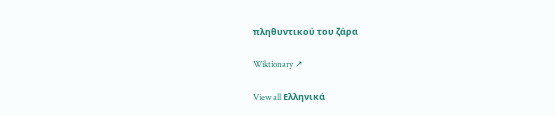πληθυντικού του ζάρα

Wiktionary ↗

View all Ελληνικά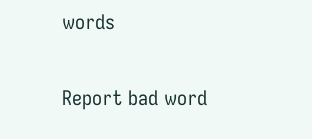words

Report bad word